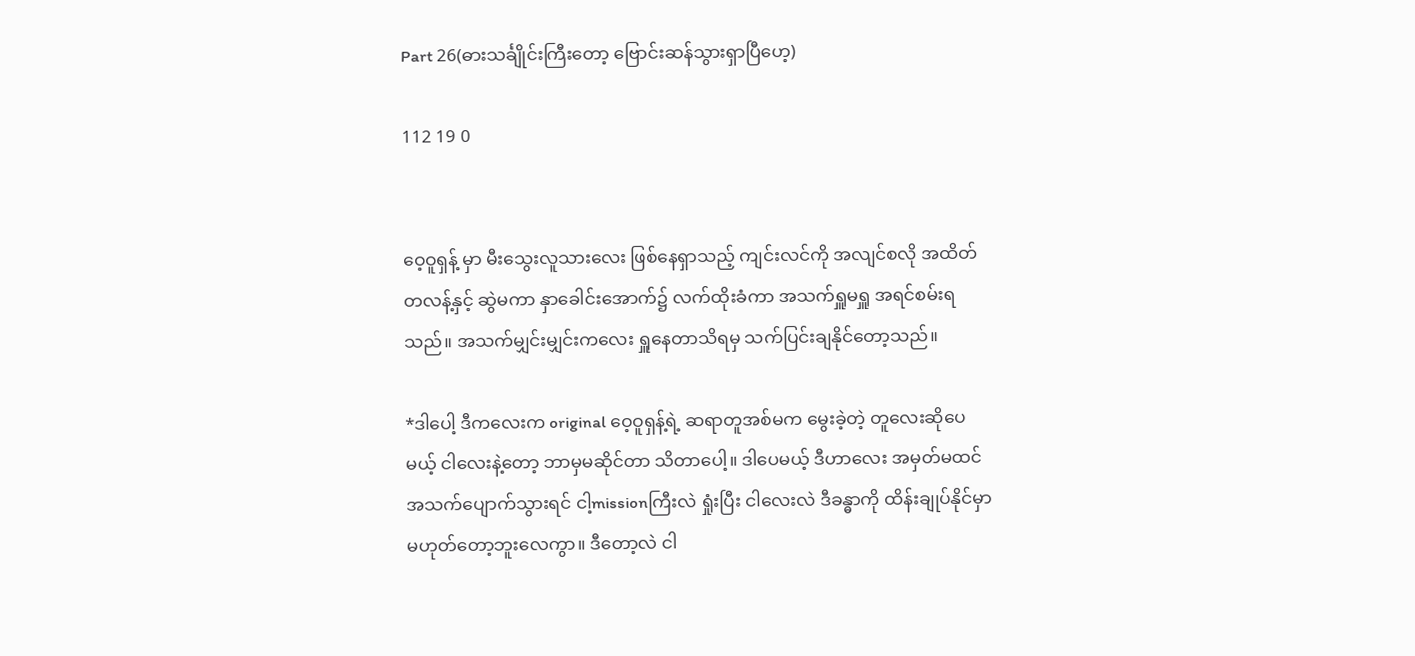Part 26(ဓားသင်္ချိုင်းကြီးတော့ ဗြောင်းဆန်သွားရှာပြီဟေ့)

112 19 0


ဝေ့ဝူရှန့် မှာ မီးသွေးလူသားလေး ဖြစ်နေရှာသည့် ကျင်းလင်ကို အလျင်စလို အထိတ်တလန့်နှင့် ဆွဲမကာ နှာခေါင်းအောက်၌ လက်ထိုးခံကာ အသက်ရှူမရှူ အရင်စမ်းရသည်။ အသက်မျှင်းမျှင်းကလေး ရှူနေတာသိရမှ သက်ပြင်းချနိုင်တော့သည်။

*ဒါပေါ့ ဒီကလေးက original ဝေ့ဝူရှန့်ရဲ့ ဆရာတူအစ်မက မွေးခဲ့တဲ့ တူလေးဆိုပေမယ့် ငါလေးနဲ့တော့ ဘာမှမဆိုင်တာ သိတာပေါ့။ ဒါပေမယ့် ဒီဟာလေး အမှတ်မထင် အသက်ပျောက်သွားရင် ငါ့missionကြီးလဲ ရှုံးပြီး ငါလေးလဲ ဒီခန္ဓာကို ထိန်းချုပ်နိုင်မှာ မဟုတ်တော့ဘူးလေကွာ။ ဒီတော့လဲ ငါ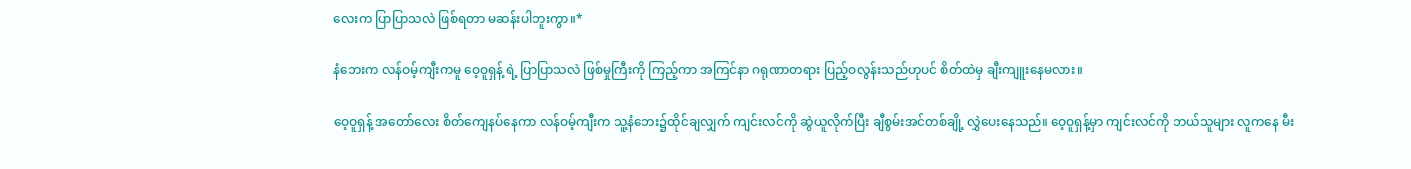လေးက ပြာပြာသလဲ ဖြစ်ရတာ မဆန်းပါဘူးကွာ။*

နံဘေးက လန်ဝမ့်ကျီးကမူ ဝေ့ဝူရှန့် ရဲ့ ပြာပြာသလဲ ဖြစ်မှုကြီးကို ကြည့်ကာ အကြင်နာ ဂရုဏာတရား ပြည့်ဝလွန်းသည်ဟုပင် စိတ်ထဲမှ ချီးကျူးနေမလား။

ဝေ့ဝူရှန့် အတော်လေး စိတ်ကျေနပ်နေကာ လန်ဝမ့်ကျီးက သူ့နံဘေး၌ထိုင်ချလျှက် ကျင်းလင်ကို ဆွဲယူလိုက်ပြီး ချီစွမ်းအင်တစ်ချို့ လွှဲပေးနေသည်။ ဝေ့ဝူရှန့်မှာ ကျင်းလင်ကို ဘယ်သူများ လူကနေ မီး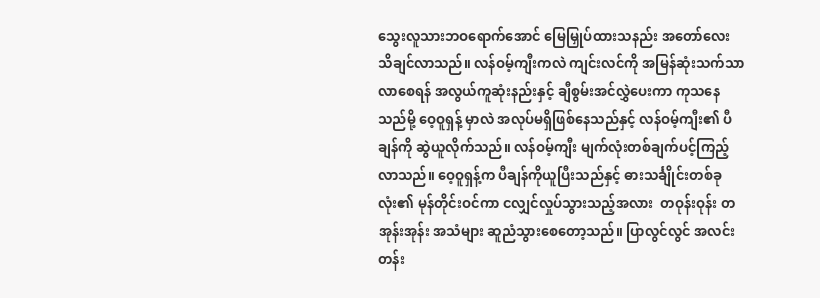သွေးလူသားဘဝရောက်အောင် မြေမြှုပ်ထားသနည်း အတော်လေး သိချင်လာသည်။ လန်ဝမ့်ကျီးကလဲ ကျင်းလင်ကို အမြန်ဆုံးသက်သာလာစေရန် အလွယ်ကူဆုံးနည်းနှင့် ချီစွမ်းအင်လွှဲပေးကာ ကုသနေသည်မို့ ဝေ့ဝူရှန့် မှာလဲ အလုပ်မရှိဖြစ်နေသည်နှင့် လန်ဝမ့်ကျီး၏ ပီချန်ကို ဆွဲယူလိုက်သည်။ လန်ဝမ့်ကျီး မျက်လုံးတစ်ချက်ပင့်ကြည့်လာသည်။ ဝေ့ဝူရှန့်က ပီချန်ကိုယူပြီးသည်နှင့် ဓားသင်္ချိုင်းတစ်ခုလုံး၏ မုန်တိုင်းဝင်ကာ ငလျှင်လှုပ်သွားသည့်အလား  တဝုန်းဝုန်း တအုန်းအုန်း အသံများ ဆူညံသွားစေတော့သည်။ ပြာလွင်လွင် အလင်းတန်း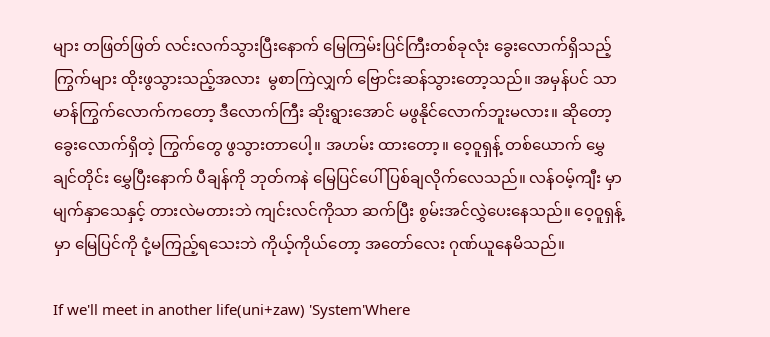များ တဖြတ်ဖြတ် လင်းလက်သွားပြီးနောက် မြေကြမ်းပြင်ကြီးတစ်ခုလုံး ခွေးလောက်ရှိသည့် ကြွက်များ ထိုးဖွသွားသည့်အလား  မွစာကြဲလျှက် ဗြောင်းဆန်သွားတော့သည်။ အမှန်ပင် သာမာန်ကြွက်လောက်ကတော့ ဒီလောက်ကြီး ဆိုးရွားအောင် မဖွနိုင်လောက်ဘူးမလား။ ဆိုတော့ ခွေးလောက်ရှိတဲ့ ကြွက်တွေ ဖွသွားတာပေါ့။ အဟမ်း ထားတော့။ ဝေ့ဝူရှန့် တစ်ယောက် မွှေချင်တိုင်း မွှေပြီးနောက် ပီချန်ကို ဘုတ်ကနဲ မြေပြင်ပေါ် ပြစ်ချလိုက်လေသည်။ လန်ဝမ့်ကျီး မှာ မျက်နှာသေနှင့် တားလဲမတားဘဲ ကျင်းလင်ကိုသာ ဆက်ပြီး စွမ်းအင်လွှဲပေးနေသည်။ ဝေ့ဝူရှန့်မှာ မြေပြင်ကို ငုံ့မကြည့်ရသေးဘဲ ကိုယ့်ကိုယ်တော့ အတော်လေး ဂုဏ်ယူနေမိသည်။

If we'll meet in another life(uni+zaw) 'System'Where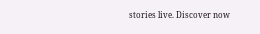stories live. Discover now